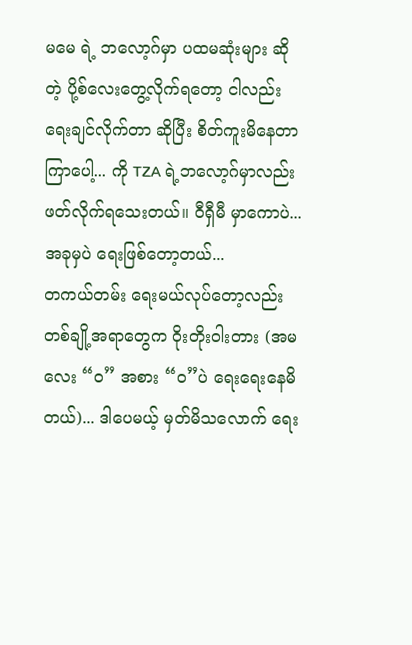မမေ ရဲ့ ဘလော့ဂ်မှာ ပထမဆုံးများ ဆိုတဲ့ ပို့စ်လေးတွေ့လိုက်ရတော့ ငါလည်း ရေးချင်လိုက်တာ ဆိုပြီး စိတ်ကူးမိနေတာ ကြာပေါ့... ကို TZA ရဲ့ဘလော့ဂ်မှာလည်း ဖတ်လိုက်ရသေးတယ်။ ဝီရှီမီ မှာကောပဲ... အခုမှပဲ ရေးဖြစ်တော့တယ်...
တကယ်တမ်း ရေးမယ်လုပ်တော့လည်း တစ်ချို့အရာတွေက ဝိုးတိုးဝါးတား (အမလေး “ဝ” အစား “၀”ပဲ ရေးရေးနေမိတယ်)... ဒါပေမယ့် မှတ်မိသလောက် ရေး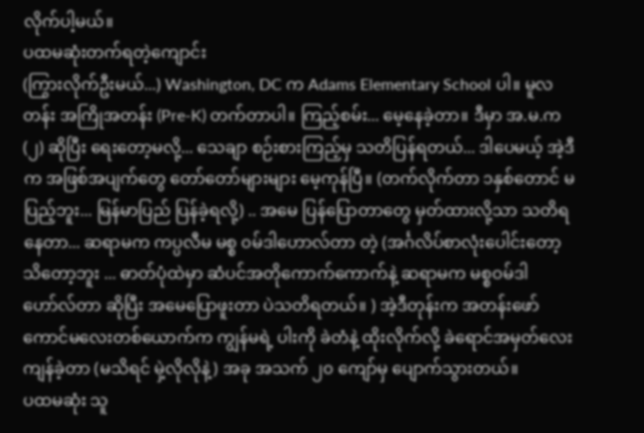လိုက်ပါ့မယ်။
ပထမဆုံးတက်ရတဲ့ကျောင်း
(ကြွားလိုက်ဦးမယ်...) Washington, DC က Adams Elementary School ပါ။ မူလတန်း အကြိုအတန်း (Pre-K) တက်တာပါ။ ကြည့်စမ်း... မေ့နေခဲ့တာ။ ဒီမှာ အ.မ.က (၂) ဆိုပြီး ရေးတော့မလို့... သေချာ စဉ်းစားကြည့်မှ သတိပြန်ရတယ်... ဒါပေမယ့် အဲ့ဒီက အဖြစ်အပျက်တွေ တော်တော်များများ မေ့ကုန်ပြီ။ (တက်လိုက်တာ ၁နှစ်တောင် မပြည့်ဘူး... မြန်မာပြည် ပြန်ခဲ့ရလို့) .. အမေ ပြန်ပြောတာတွေ မှတ်ထားလို့သာ သတိရနေတာ... ဆရာမက ကပ္ပလီမ မစ္စ ၀မ်ဒါဟောလ်တာ တဲ့ (အင်္ဂလိပ်စာလုံးပေါင်းတော့ သိတော့ဘူး ... ဓာတ်ပုံထဲမှာ ဆံပင်အတိုကောက်ကောက်နဲ့ ဆရာမက မစ္စဝမ်ဒါဟော်လ်တာ ဆိုပြီး အမေပြောဖူးတာ ပဲသတိရတယ်။ ) အဲ့ဒီတုန်းက အတန်းဖော် ကောင်မလေးတစ်ယောက်က ကျွန်မရဲ့ ပါးကို ခဲတံနဲ့ ထိုးလိုက်လို့ ခဲရောင်အမှတ်လေး ကျန်ခဲ့တာ (မသိရင် မှဲ့လိုလိုနဲ့) အခု အသက် ၂၀ ကျော်မှ ပျောက်သွားတယ်။
ပထမဆုံး သူ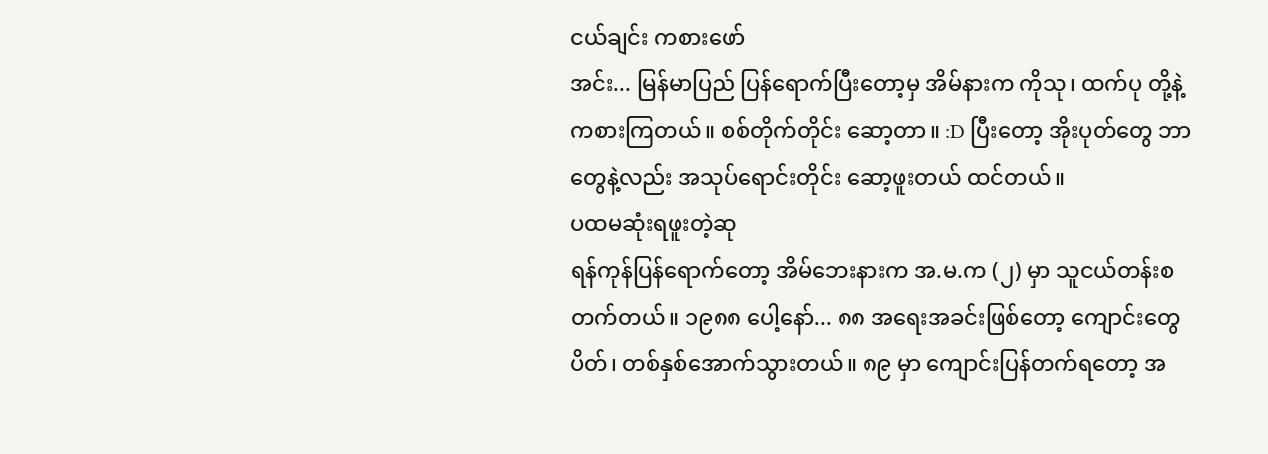ငယ်ချင်း ကစားဖော်
အင်း... မြန်မာပြည် ပြန်ရောက်ပြီးတော့မှ အိမ်နားက ကိုသု၊ ထက်ပု တို့နဲ့ ကစားကြတယ်။ စစ်တိုက်တိုင်း ဆော့တာ။ :D ပြီးတော့ အိုးပုတ်တွေ ဘာတွေနဲ့လည်း အသုပ်ရောင်းတိုင်း ဆော့ဖူးတယ် ထင်တယ်။
ပထမဆုံးရဖူးတဲ့ဆု
ရန်ကုန်ပြန်ရောက်တော့ အိမ်ဘေးနားက အ.မ.က (၂) မှာ သူငယ်တန်းစတက်တယ်။ ၁၉၈၈ ပေါ့နော်... ၈၈ အရေးအခင်းဖြစ်တော့ ကျောင်းတွေပိတ်၊ တစ်နှစ်အောက်သွားတယ်။ ၈၉ မှာ ကျောင်းပြန်တက်ရတော့ အ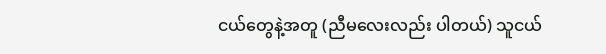ငယ်တွေနဲ့အတူ (ညီမလေးလည်း ပါတယ်) သူငယ်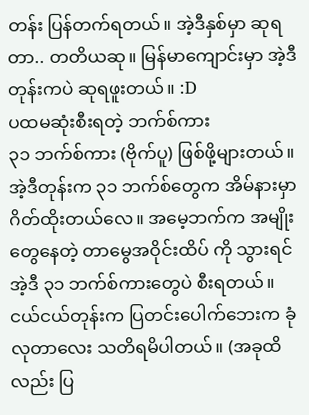တန်း ပြန်တက်ရတယ်။ အဲ့ဒီနှစ်မှာ ဆုရတာ.. တတိယဆု။ မြန်မာကျောင်းမှာ အဲ့ဒီတုန်းကပဲ ဆုရဖူးတယ်။ :D
ပထမဆုံးစီးရတဲ့ ဘက်စ်ကား
၃၁ ဘက်စ်ကား (ဗိုက်ပူ) ဖြစ်ဖို့များတယ်။ အဲ့ဒီတုန်းက ၃၁ ဘက်စ်တွေက အိမ်နားမှာ ဂိတ်ထိုးတယ်လေ။ အမေ့ဘက်က အမျိုးတွေနေတဲ့ တာမွေအဝိုင်းထိပ် ကို သွားရင် အဲ့ဒီ ၃၁ ဘက်စ်ကားတွေပဲ စီးရတယ်။ ငယ်ငယ်တုန်းက ပြတင်းပေါက်ဘေးက ခုံလုတာလေး သတိရမိပါတယ်။ (အခုထိလည်း ပြ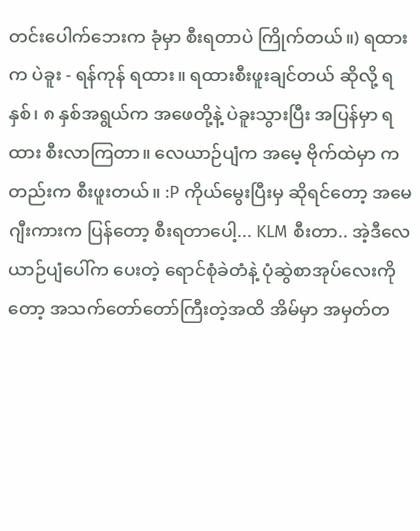တင်းပေါက်ဘေးက ခုံမှာ စီးရတာပဲ ကြိုက်တယ်။) ရထားက ပဲခူး - ရန်ကုန် ရထား။ ရထားစီးဖူးချင်တယ် ဆိုလို့ ရ နှစ်၊ ၈ နှစ်အရွယ်က အဖေတို့နဲ့ ပဲခူးသွားပြီး အပြန်မှာ ရထား စီးလာကြတာ။ လေယာဉ်ပျံက အမေ့ ဗိုက်ထဲမှာ ကတည်းက စီးဖူးတယ်။ :P ကိုယ်မွေးပြီးမှ ဆိုရင်တော့ အမေဂျီးကားက ပြန်တော့ စီးရတာပေါ့... KLM စီးတာ.. အဲ့ဒီလေယာဉ်ပျံပေါ်က ပေးတဲ့ ရောင်စုံခဲတံနဲ့ ပုံဆွဲစာအုပ်လေးကိုတော့ အသက်တော်တော်ကြီးတဲ့အထိ အိမ်မှာ အမှတ်တ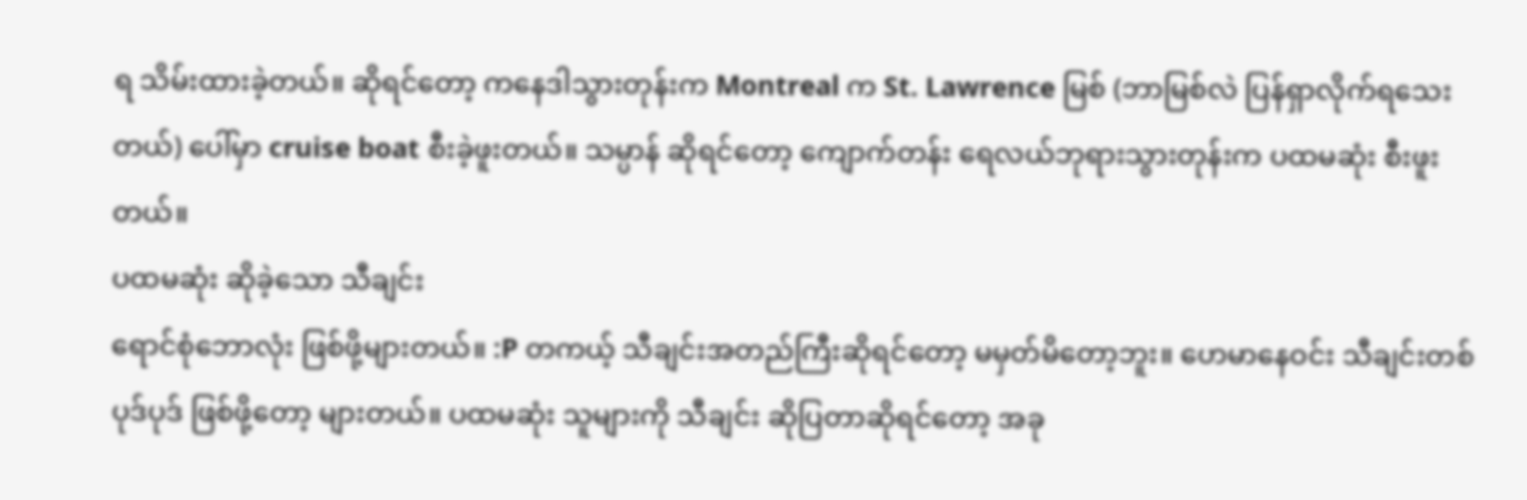ရ သိမ်းထားခဲ့တယ်။ ဆိုရင်တော့ ကနေဒါသွားတုန်းက Montreal က St. Lawrence မြစ် (ဘာမြစ်လဲ ပြန်ရှာလိုက်ရသေးတယ်) ပေါ်မှာ cruise boat စီးခဲ့ဖူးတယ်။ သမ္ပာန် ဆိုရင်တော့ ကျောက်တန်း ရေလယ်ဘုရားသွားတုန်းက ပထမဆုံး စီးဖူးတယ်။
ပထမဆုံး ဆိုခဲ့သော သီချင်း
ရောင်စုံဘောလုံး ဖြစ်ဖို့များတယ်။ :P တကယ့် သီချင်းအတည်ကြီးဆိုရင်တော့ မမှတ်မိတော့ဘူး။ ဟေမာနေဝင်း သီချင်းတစ်ပုဒ်ပုဒ် ဖြစ်ဖို့တော့ များတယ်။ ပထမဆုံး သူများကို သီချင်း ဆိုပြတာဆိုရင်တော့ အခု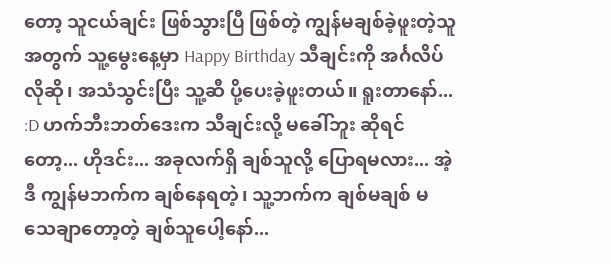တော့ သူငယ်ချင်း ဖြစ်သွားပြီ ဖြစ်တဲ့ ကျွန်မချစ်ခဲ့ဖူးတဲ့သူ အတွက် သူ့မွေးနေ့မှာ Happy Birthday သီချင်းကို အင်္ဂလိပ်လိုဆို၊ အသံသွင်းပြီး သူ့ဆီ ပို့ပေးခဲ့ဖူးတယ်။ ရူးတာနော်... :D ဟက်ဘီးဘတ်ဒေးက သီချင်းလို့ မခေါ်ဘူး ဆိုရင်တော့... ဟိုဒင်း... အခုလက်ရှိ ချစ်သူလို့ ပြောရမလား... အဲ့ဒီ ကျွန်မဘက်က ချစ်နေရတဲ့၊ သူ့ဘက်က ချစ်မချစ် မသေချာတော့တဲ့ ချစ်သူပေါ့နော်...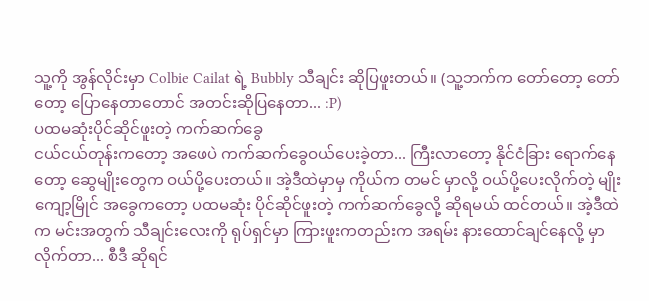သူ့ကို အွန်လိုင်းမှာ Colbie Cailat ရဲ့ Bubbly သီချင်း ဆိုပြဖူးတယ်။ (သူ့ဘက်က တော်တော့ တော်တော့ ပြောနေတာတောင် အတင်းဆိုပြနေတာ... :P)
ပထမဆုံးပိုင်ဆိုင်ဖူးတဲ့ ကက်ဆက်ခွေ
ငယ်ငယ်တုန်းကတော့ အဖေပဲ ကက်ဆက်ခွေဝယ်ပေးခဲ့တာ... ကြီးလာတော့ နိုင်ငံခြား ရောက်နေတော့ ဆွေမျိုးတွေက ဝယ်ပို့ပေးတယ်။ အဲ့ဒီထဲမှာမှ ကိုယ်က တမင် မှာလို့ ဝယ်ပို့ပေးလိုက်တဲ့ မျိုးကျော့မြိုင် အခွေကတော့ ပထမဆုံး ပိုင်ဆိုင်ဖူးတဲ့ ကက်ဆက်ခွေလို့ ဆိုရမယ် ထင်တယ်။ အဲ့ဒီထဲက မင်းအတွက် သီချင်းလေးကို ရုပ်ရှင်မှာ ကြားဖူးကတည်းက အရမ်း နားထောင်ချင်နေလို့ မှာလိုက်တာ... စီဒီ ဆိုရင်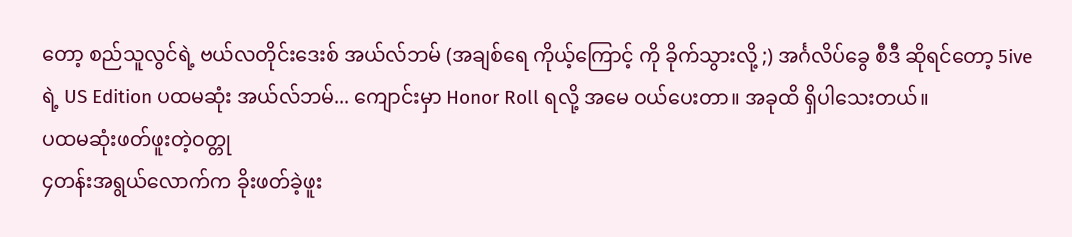တော့ စည်သူလွင်ရဲ့ ဗယ်လတိုင်းဒေးစ် အယ်လ်ဘမ် (အချစ်ရေ ကိုယ့်ကြောင့် ကို ခိုက်သွားလို့ ;) အင်္ဂလိပ်ခွေ စီဒီ ဆိုရင်တော့ 5ive ရဲ့ US Edition ပထမဆုံး အယ်လ်ဘမ်... ကျောင်းမှာ Honor Roll ရလို့ အမေ ဝယ်ပေးတာ။ အခုထိ ရှိပါသေးတယ်။
ပထမဆုံးဖတ်ဖူးတဲ့ဝတ္တု
၄တန်းအရွယ်လောက်က ခိုးဖတ်ခဲ့ဖူး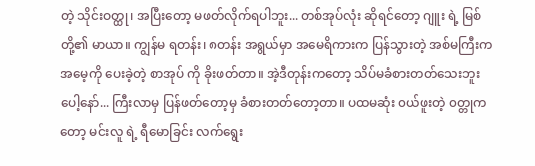တဲ့ သိုင်းဝတ္ထု၊ အပြီးတော့ မဖတ်လိုက်ရပါဘူး... တစ်အုပ်လုံး ဆိုရင်တော့ ဂျူး ရဲ့ မြစ်တို့၏ မာယာ။ ကျွန်မ ရတန်း၊ ၈တန်း အရွယ်မှာ အမေရိကားက ပြန်သွားတဲ့ အစ်မကြီးက အမေ့ကို ပေးခဲ့တဲ့ စာအုပ် ကို ခိုးဖတ်တာ။ အဲ့ဒီတုန်းကတော့ သိပ်မခံစားတတ်သေးဘူးပေါ့နော်... ကြီးလာမှ ပြန်ဖတ်တော့မှ ခံစားတတ်တော့တာ။ ပထမဆုံး ၀ယ်ဖူးတဲ့ ၀တ္တုကတော့ မင်းလူ ရဲ့ ရီမောခြင်း လက်ရွေး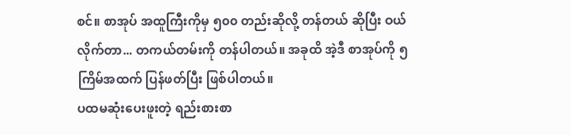စင်။ စာအုပ် အထူကြီးကိုမှ ၅၀၀ တည်းဆိုလို့ တန်တယ် ဆိုပြီး ဝယ်လိုက်တာ... တကယ်တမ်းကို တန်ပါတယ်။ အခုထိ အဲ့ဒီ စာအုပ်ကို ၅ကြိမ်အထက် ပြန်ဖတ်ပြီး ဖြစ်ပါတယ်။
ပထမဆုံးပေးဖူးတဲ့ ရည်းစားစာ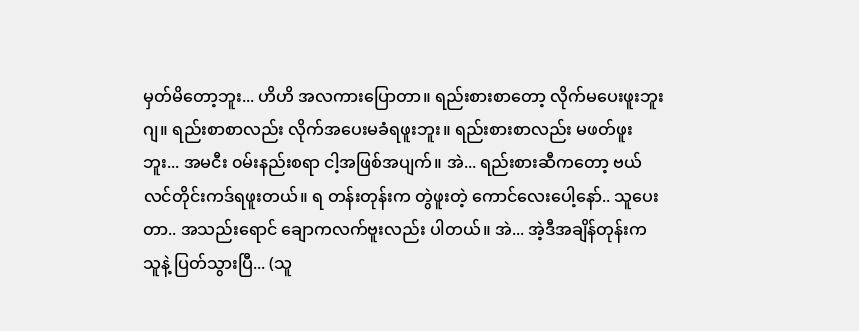မှတ်မိတော့ဘူး... ဟိဟိ အလကားပြောတာ။ ရည်းစားစာတော့ လိုက်မပေးဖူးဘူးဂျ။ ရည်းစာစာလည်း လိုက်အပေးမခံရဖူးဘူး။ ရည်းစားစာလည်း မဖတ်ဖူးဘူး... အမငီး ၀မ်းနည်းစရာ ငါ့အဖြစ်အပျက်။ အဲ... ရည်းစားဆီကတော့ ဗယ်လင်တိုင်းကဒ်ရဖူးတယ်။ ရ တန်းတုန်းက တွဲဖူးတဲ့ ကောင်လေးပေါ့နော်.. သူပေးတာ.. အသည်းရောင် ချောကလက်ဗူးလည်း ပါတယ်။ အဲ... အဲ့ဒီအချိန်တုန်းက သူနဲ့ ပြတ်သွားပြီ... (သူ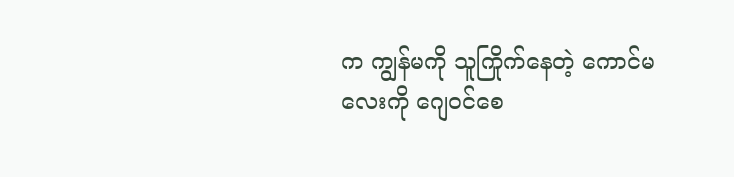က ကျွန်မကို သူကြိုက်နေတဲ့ ကောင်မလေးကို ဂျေဝင်စေ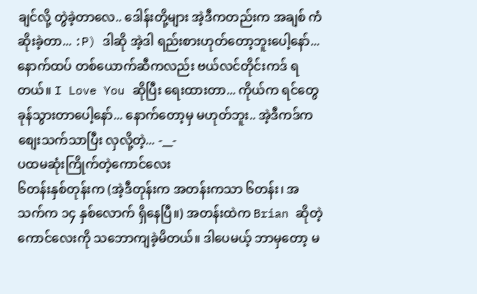ချင်လို့ တွဲခဲ့တာလေ.. ဒေါန်းတို့များ အဲ့ဒီကတည်းက အချစ် ကံဆိုးခဲ့တာ... :P) ဒါဆို အဲ့ဒါ ရည်းစားဟုတ်တော့ဘူးပေါ့နော်... နောက်ထပ် တစ်ယောက်ဆီကလည်း ဗယ်လင်တိုင်းကဒ် ရတယ်။ I Love You ဆိုပြီး ရေးထားတာ... ကိုယ်က ရင်တွေ ခုန်သွားတာပေါ့နော်... နောက်တော့မှ မဟုတ်ဘူး.. အဲ့ဒီကဒ်က စျေးသက်သာပြီး လှလို့တဲ့... -__-
ပထမဆုံးကြိုက်တဲ့ကောင်လေး
၆တန်းနှစ်တုန်းက (အဲ့ဒီတုန်းက အတန်းကသာ ၆တန်း၊ အသက်က ၁၄ နှစ်လောက် ရှိနေပြီ။) အတန်းထဲက Brian ဆိုတဲ့ ကောင်လေးကို သဘောကျခဲ့မိတယ်။ ဒါပေမယ့် ဘာမှတော့ မ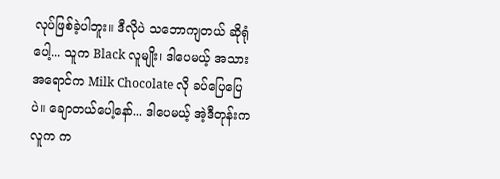လုပ်ဖြစ်ခဲ့ပါဘူး။ ဒီလိုပဲ သဘောကျတယ် ဆိုရုံပေါ့... သူက Black လူမျိုး၊ ဒါပေမယ့် အသားအရောင်က Milk Chocolate လို ခပ်ပြေပြေပဲ။ ချောတယ်ပေါ့နော်... ဒါပေမယ့် အဲ့ဒီတုန်းက လူက က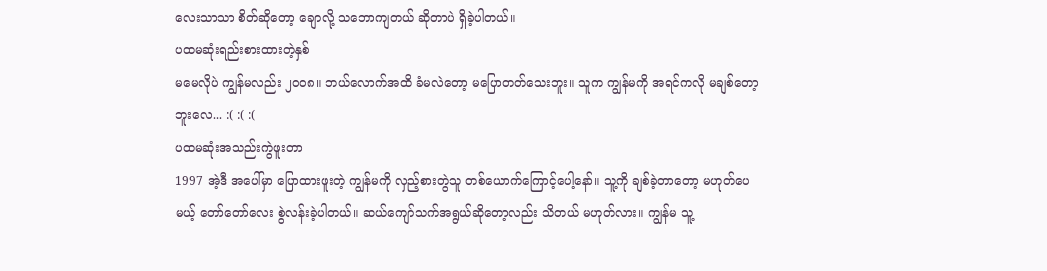လေးသာသာ စိတ်ဆိုတော့ ချောလို့ သဘောကျတယ် ဆိုတာပဲ ရှိခဲ့ပါတယ်။
ပထမဆုံးရည်းစားထားတဲ့နှစ်
မမေလိုပဲ ကျွန်မလည်း ၂၀၀၈။ ဘယ်လောက်အထိ ခံမလဲတော့ မပြောတတ်သေးဘူး။ သူက ကျွန်မကို အရင်ကလို မချစ်တော့ဘူးလေ... :( :( :(
ပထမဆုံးအသည်းကွဲဖူးတာ
1997 အဲ့ဒီ အပေါ်မှာ ပြောထားဖူးတဲ့ ကျွန်မကို လှည့်စားတွဲသူ တစ်ယောက်ကြောင့်ပေါ့နော်။ သူ့ကို ချစ်ခဲ့တာတော့ မဟုတ်ပေမယ့် တော်တော်လေး စွဲလန်းခဲ့ပါတယ်။ ဆယ်ကျော်သက်အရွယ်ဆိုတော့လည်း သိတယ် မဟုတ်လား။ ကျွန်မ သူ့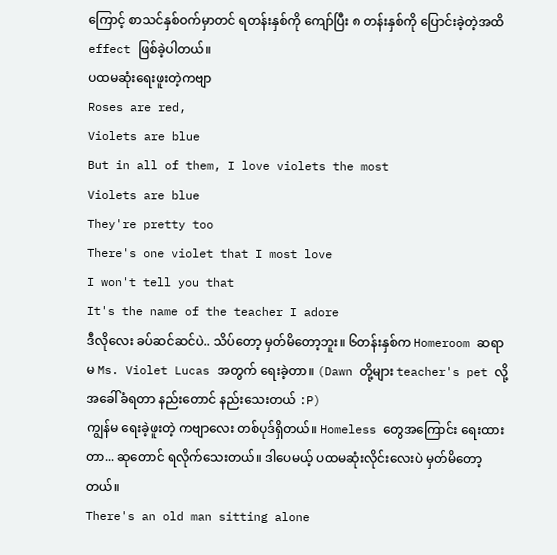ကြောင့် စာသင်နှစ်ဝက်မှာတင် ရတန်းနှစ်ကို ကျော်ပြီး ၈ တန်းနှစ်ကို ပြောင်းခဲ့တဲ့အထိ effect ဖြစ်ခဲ့ပါတယ်။
ပထမဆုံးရေးဖူးတဲ့ကဗျာ
Roses are red,
Violets are blue
But in all of them, I love violets the most
Violets are blue
They're pretty too
There's one violet that I most love
I won't tell you that
It's the name of the teacher I adore
ဒီလိုလေး ခပ်ဆင်ဆင်ပဲ.. သိပ်တော့ မှတ်မိတော့ဘူး။ ၆တန်းနှစ်က Homeroom ဆရာမ Ms. Violet Lucas အတွက် ရေးခဲ့တာ။ (Dawn တို့များ teacher's pet လို့ အခေါ်ခံရတာ နည်းတောင် နည်းသေးတယ် :P)
ကျွန်မ ရေးခဲ့ဖူးတဲ့ ကဗျာလေး တစ်ပုဒ်ရှိတယ်။ Homeless တွေအကြောင်း ရေးထားတာ... ဆုတောင် ရလိုက်သေးတယ်။ ဒါပေမယ့် ပထမဆုံးလိုင်းလေးပဲ မှတ်မိတော့တယ်။
There's an old man sitting alone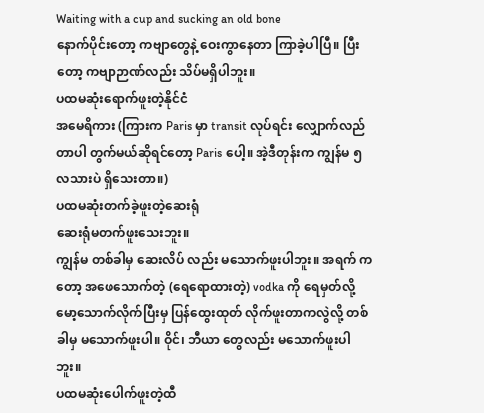Waiting with a cup and sucking an old bone
နောက်ပိုင်းတော့ ကဗျာတွေနဲ့ ဝေးကွာနေတာ ကြာခဲ့ပါပြီ။ ပြီးတော့ ကဗျာဉာဏ်လည်း သိပ်မရှိပါဘူး။
ပထမဆုံးရောက်ဖူးတဲ့နိုင်ငံ
အမေရိကား (ကြားက Paris မှာ transit လုပ်ရင်း လျှောက်လည်တာပါ တွက်မယ်ဆိုရင်တော့ Paris ပေါ့။ အဲ့ဒီတုန်းက ကျွန်မ ၅လသားပဲ ရှိသေးတာ။)
ပထမဆုံးတက်ခဲ့ဖူးတဲ့ဆေးရုံ
ဆေးရုံမတက်ဖူးသေးဘူး။
ကျွန်မ တစ်ခါမှ ဆေးလိပ် လည်း မသောက်ဖူးပါဘူး။ အရက် ကတော့ အဖေသောက်တဲ့ (ရေရောထားတဲ့) vodka ကို ရေမှတ်လို့ မော့သောက်လိုက်ပြီးမှ ပြန်ထွေးထုတ် လိုက်ဖူးတာကလွဲလို့ တစ်ခါမှ မသောက်ဖူးပါ။ ဝိုင်၊ ဘီယာ တွေလည်း မသောက်ဖူးပါဘူး။
ပထမဆုံးပေါက်ဖူးတဲ့ထီ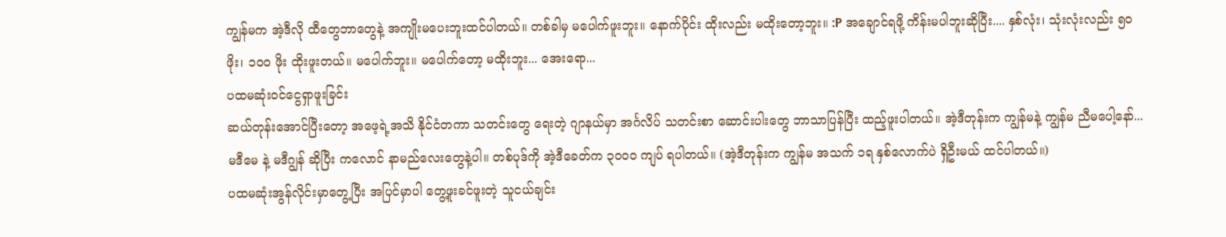ကျွန်မက အဲ့ဒီလို ထီတွေဘာတွေနဲ့ အကျိုးမပေးဘူးထင်ပါတယ်။ တစ်ခါမှ မပေါက်ဖူးဘူး။ နောက်ပိုင်း ထိုးလည်း မထိုးတော့ဘူး။ :P အချောင်ရဖို့ ကိန်းမပါဘူးဆိုပြီး.... နှစ်လုံး၊ သုံးလုံးလည်း ၅၀ ဖိုး၊ ၁၀၀ ဖိုး ထိုးဖူးတယ်။ မပေါက်ဘူး။ မပေါက်တော့ မထိုးဘူး... အေးရော...
ပထမဆုံးဝင်ငွေရှာဖူးခြင်း
ဆယ်တုန်းအောင်ပြီးတော့ အဖေ့ရဲ့အသိ နိုင်ငံတကာ သတင်းတွေ ရေးတဲ့ ဂျာနယ်မှာ အင်္ဂလိပ် သတင်းစာ ဆောင်းပါးတွေ ဘာသာပြန်ပြီး ထည့်ဖူးပါတယ်။ အဲ့ဒီတုန်းက ကျွန်မနဲ့ ကျွန်မ ညီမပေါ့နော်... မဒီမေ နဲ့ မဒီဂျွန် ဆိုပြီး ကလောင် နာမည်လေးတွေနဲ့ပါ။ တစ်ပုဒ်ကို အဲ့ဒီခေတ်က ၃၀၀၀ ကျပ် ရပါတယ်။ (အဲ့ဒီတုန်းက ကျွန်မ အသက် ၁ရ နှစ်လောက်ပဲ ရှိဦးမယ် ထင်ပါတယ်။)
ပထမဆုံးအွန်လိုင်းမှာတွေ့ပြီး အပြင်မှာပါ တွေ့ဖူးခင်ဖူးတဲ့ သူငယ်ချင်း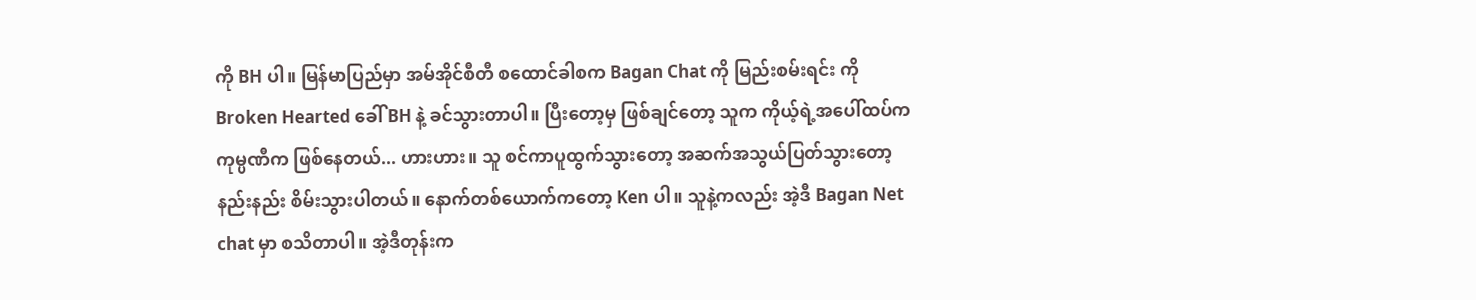ကို BH ပါ။ မြန်မာပြည်မှာ အမ်အိုင်စီတီ စထောင်ခါစက Bagan Chat ကို မြည်းစမ်းရင်း ကို Broken Hearted ခေါ် BH နဲ့ ခင်သွားတာပါ။ ပြီးတော့မှ ဖြစ်ချင်တော့ သူက ကိုယ့်ရဲ့အပေါ်ထပ်က ကုမ္ပဏီက ဖြစ်နေတယ်... ဟားဟား။ သူ စင်ကာပူထွက်သွားတော့ အဆက်အသွယ်ပြတ်သွားတော့ နည်းနည်း စိမ်းသွားပါတယ်။ နောက်တစ်ယောက်ကတော့ Ken ပါ။ သူနဲ့ကလည်း အဲ့ဒီ Bagan Net chat မှာ စသိတာပါ။ အဲ့ဒီတုန်းက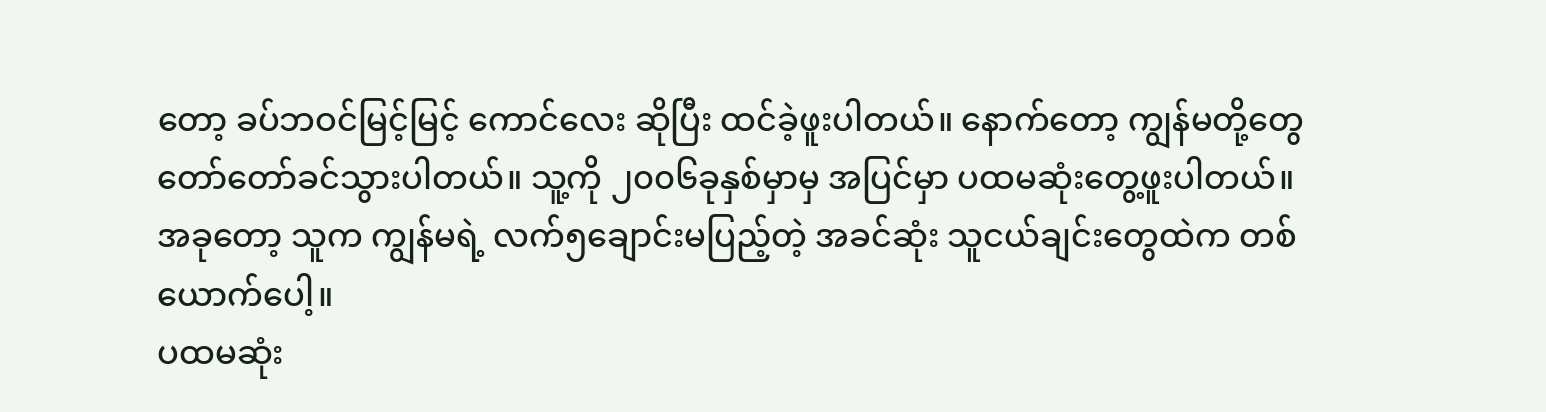တော့ ခပ်ဘဝင်မြင့်မြင့် ကောင်လေး ဆိုပြီး ထင်ခဲ့ဖူးပါတယ်။ နောက်တော့ ကျွန်မတို့တွေ တော်တော်ခင်သွားပါတယ်။ သူ့ကို ၂၀၀၆ခုနှစ်မှာမှ အပြင်မှာ ပထမဆုံးတွေ့ဖူးပါတယ်။ အခုတော့ သူက ကျွန်မရဲ့ လက်၅ချောင်းမပြည့်တဲ့ အခင်ဆုံး သူငယ်ချင်းတွေထဲက တစ်ယောက်ပေါ့။
ပထမဆုံး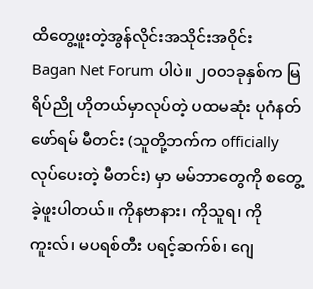ထိတွေ့ဖူးတဲ့အွန်လိုင်းအသိုင်းအဝိုင်း
Bagan Net Forum ပါပဲ။ ၂၀၀၁ခုနှစ်က မြရိပ်ညို ဟိုတယ်မှာလုပ်တဲ့ ပထမဆုံး ပုဂံနတ်ဖော်ရမ် မီတင်း (သူတို့ဘက်က officially လုပ်ပေးတဲ့ မီတင်း) မှာ မမ်ဘာတွေကို စတွေ့ခဲ့ဖူးပါတယ်။ ကိုနဗာနား၊ ကိုသူရ၊ ကို ကူးလ်၊ မပရစ်တီး ပရင့်ဆက်စ်၊ ဂျေ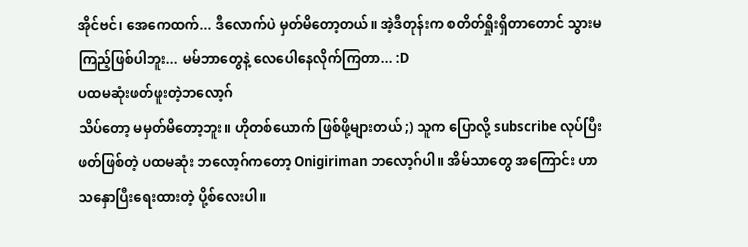အိုင်ဗင်၊ အေကေထက်... ဒီလောက်ပဲ မှတ်မိတော့တယ်။ အဲ့ဒီတုန်းက စတိတ်ရှိုးရှိတာတောင် သွားမကြည့်ဖြစ်ပါဘူး... မမ်ဘာတွေနဲ့ လေပေါနေလိုက်ကြတာ... :D
ပထမဆုံးဖတ်ဖူးတဲ့ဘလော့ဂ်
သိပ်တော့ မမှတ်မိတော့ဘူး။ ဟိုတစ်ယောက် ဖြစ်ဖို့များတယ် ;) သူက ပြောလို့ subscribe လုပ်ပြီး ဖတ်ဖြစ်တဲ့ ပထမဆုံး ဘလော့ဂ်ကတော့ Onigiriman ဘလော့ဂ်ပါ။ အိမ်သာတွေ အကြောင်း ဟာသနှောပြီးရေးထားတဲ့ ပို့စ်လေးပါ။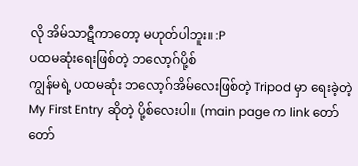လို အိမ်သာဋီကာတော့ မဟုတ်ပါဘူး။ :P
ပထမဆုံးရေးဖြစ်တဲ့ ဘလော့ဂ်ပို့စ်
ကျွန်မရဲ့ ပထမဆုံး ဘလော့ဂ်အိမ်လေးဖြစ်တဲ့ Tripod မှာ ရေးခဲ့တဲ့ My First Entry ဆိုတဲ့ ပို့စ်လေးပါ။ (main page က link တော်တော်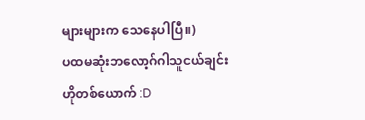များများက သေနေပါပြီ။)
ပထမဆုံးဘလော့ဂ်ဂါသူငယ်ချင်း
ဟိုတစ်ယောက် :D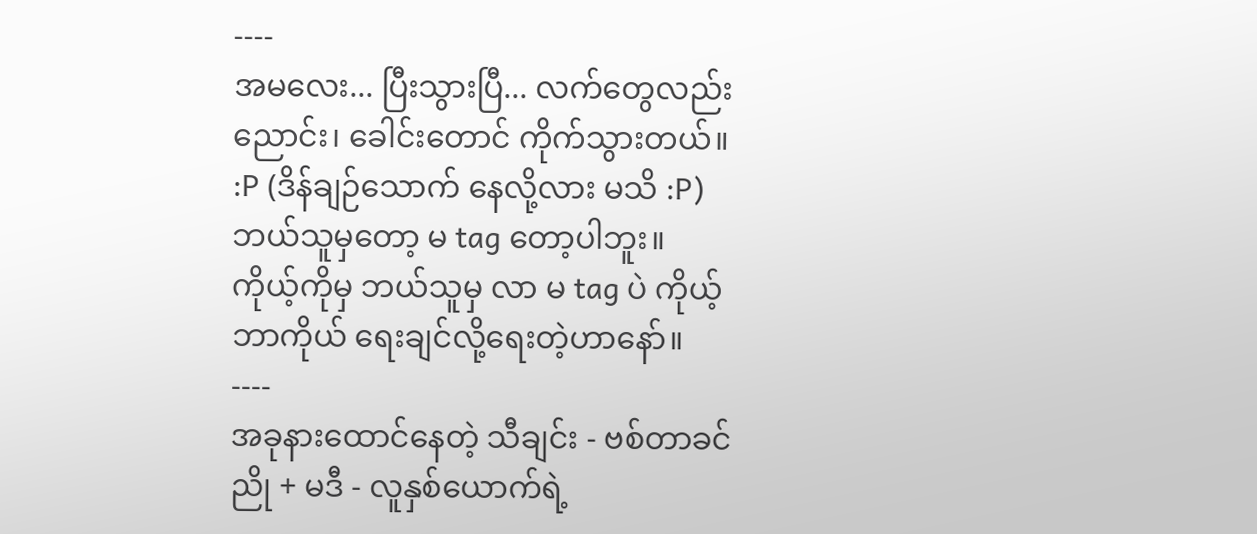----
အမလေး... ပြီးသွားပြီ... လက်တွေလည်းညောင်း၊ ခေါင်းတောင် ကိုက်သွားတယ်။ :P (ဒိန်ချဉ်သောက် နေလို့လား မသိ :P) ဘယ်သူမှတော့ မ tag တော့ပါဘူး။ ကိုယ့်ကိုမှ ဘယ်သူမှ လာ မ tag ပဲ ကိုယ့်ဘာကိုယ် ရေးချင်လို့ရေးတဲ့ဟာနော်။
----
အခုနားထောင်နေတဲ့ သီချင်း - ဗစ်တာခင်ညို + မဒီ - လူနှစ်ယောက်ရဲ့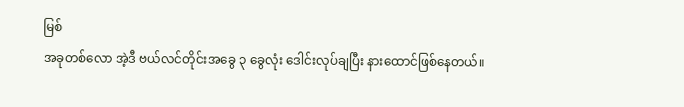မြစ်
အခုတစ်လော အဲ့ဒီ ဗယ်လင်တိုင်းအခွေ ၃ ခွေလုံး ဒေါင်းလုပ်ချပြီး နားထောင်ဖြစ်နေတယ်။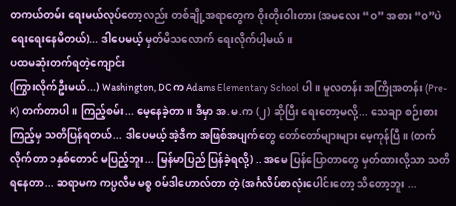တကယ်တမ်း ရေးမယ်လုပ်တော့လည်း တစ်ချို့အရာတွေက ဝိုးတိုးဝါးတား (အမလေး “ဝ” အစား “၀”ပဲ ရေးရေးနေမိတယ်)... ဒါပေမယ့် မှတ်မိသလောက် ရေးလိုက်ပါ့မယ်။
ပထမဆုံးတက်ရတဲ့ကျောင်း
(ကြွားလိုက်ဦးမယ်...) Washington, DC က Adams Elementary School ပါ။ မူလတန်း အကြိုအတန်း (Pre-K) တက်တာပါ။ ကြည့်စမ်း... မေ့နေခဲ့တာ။ ဒီမှာ အ.မ.က (၂) ဆိုပြီး ရေးတော့မလို့... သေချာ စဉ်းစားကြည့်မှ သတိပြန်ရတယ်... ဒါပေမယ့် အဲ့ဒီက အဖြစ်အပျက်တွေ တော်တော်များများ မေ့ကုန်ပြီ။ (တက်လိုက်တာ ၁နှစ်တောင် မပြည့်ဘူး... မြန်မာပြည် ပြန်ခဲ့ရလို့) .. အမေ ပြန်ပြောတာတွေ မှတ်ထားလို့သာ သတိရနေတာ... ဆရာမက ကပ္ပလီမ မစ္စ ၀မ်ဒါဟောလ်တာ တဲ့ (အင်္ဂလိပ်စာလုံးပေါင်းတော့ သိတော့ဘူး ...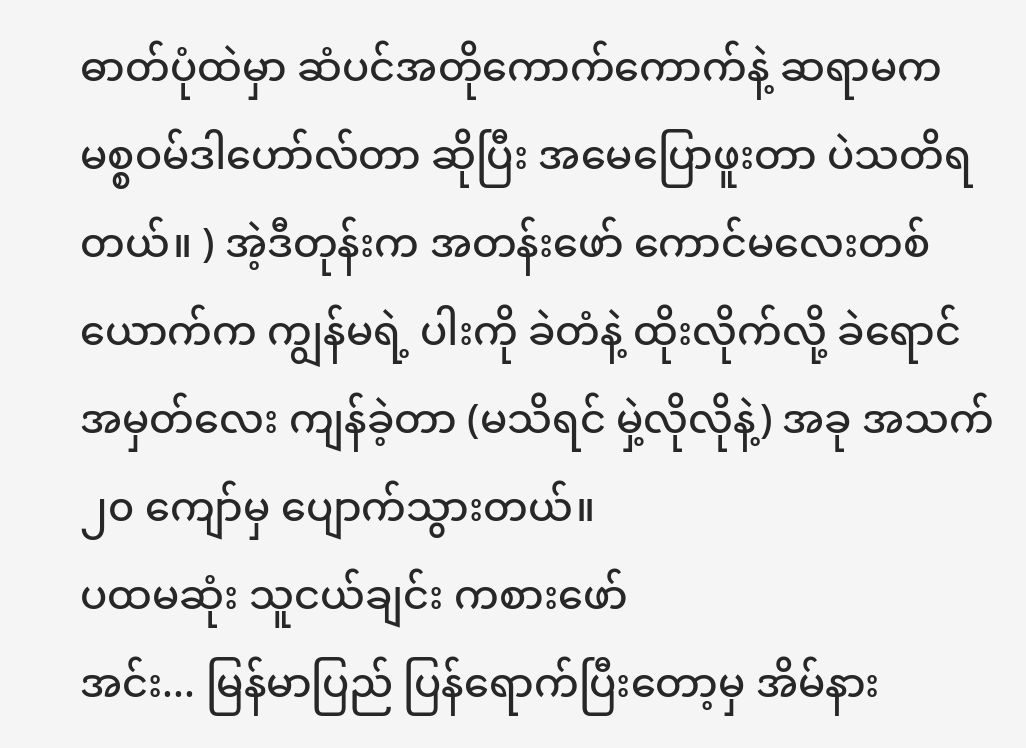ဓာတ်ပုံထဲမှာ ဆံပင်အတိုကောက်ကောက်နဲ့ ဆရာမက မစ္စဝမ်ဒါဟော်လ်တာ ဆိုပြီး အမေပြောဖူးတာ ပဲသတိရတယ်။ ) အဲ့ဒီတုန်းက အတန်းဖော် ကောင်မလေးတစ်ယောက်က ကျွန်မရဲ့ ပါးကို ခဲတံနဲ့ ထိုးလိုက်လို့ ခဲရောင်အမှတ်လေး ကျန်ခဲ့တာ (မသိရင် မှဲ့လိုလိုနဲ့) အခု အသက် ၂၀ ကျော်မှ ပျောက်သွားတယ်။
ပထမဆုံး သူငယ်ချင်း ကစားဖော်
အင်း... မြန်မာပြည် ပြန်ရောက်ပြီးတော့မှ အိမ်နား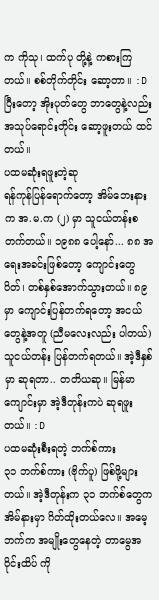က ကိုသု၊ ထက်ပု တို့နဲ့ ကစားကြတယ်။ စစ်တိုက်တိုင်း ဆော့တာ။ :D ပြီးတော့ အိုးပုတ်တွေ ဘာတွေနဲ့လည်း အသုပ်ရောင်းတိုင်း ဆော့ဖူးတယ် ထင်တယ်။
ပထမဆုံးရဖူးတဲ့ဆု
ရန်ကုန်ပြန်ရောက်တော့ အိမ်ဘေးနားက အ.မ.က (၂) မှာ သူငယ်တန်းစတက်တယ်။ ၁၉၈၈ ပေါ့နော်... ၈၈ အရေးအခင်းဖြစ်တော့ ကျောင်းတွေပိတ်၊ တစ်နှစ်အောက်သွားတယ်။ ၈၉ မှာ ကျောင်းပြန်တက်ရတော့ အငယ်တွေနဲ့အတူ (ညီမလေးလည်း ပါတယ်) သူငယ်တန်း ပြန်တက်ရတယ်။ အဲ့ဒီနှစ်မှာ ဆုရတာ.. တတိယဆု။ မြန်မာကျောင်းမှာ အဲ့ဒီတုန်းကပဲ ဆုရဖူးတယ်။ :D
ပထမဆုံးစီးရတဲ့ ဘက်စ်ကား
၃၁ ဘက်စ်ကား (ဗိုက်ပူ) ဖြစ်ဖို့များတယ်။ အဲ့ဒီတုန်းက ၃၁ ဘက်စ်တွေက အိမ်နားမှာ ဂိတ်ထိုးတယ်လေ။ အမေ့ဘက်က အမျိုးတွေနေတဲ့ တာမွေအဝိုင်းထိပ် ကို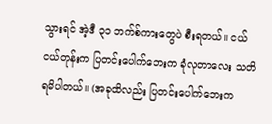သွားရင် အဲ့ဒီ ၃၁ ဘက်စ်ကားတွေပဲ စီးရတယ်။ ငယ်ငယ်တုန်းက ပြတင်းပေါက်ဘေးက ခုံလုတာလေး သတိရမိပါတယ်။ (အခုထိလည်း ပြတင်းပေါက်ဘေးက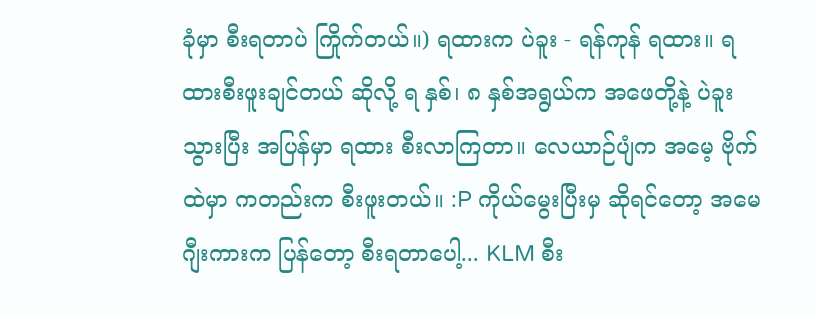ခုံမှာ စီးရတာပဲ ကြိုက်တယ်။) ရထားက ပဲခူး - ရန်ကုန် ရထား။ ရထားစီးဖူးချင်တယ် ဆိုလို့ ရ နှစ်၊ ၈ နှစ်အရွယ်က အဖေတို့နဲ့ ပဲခူးသွားပြီး အပြန်မှာ ရထား စီးလာကြတာ။ လေယာဉ်ပျံက အမေ့ ဗိုက်ထဲမှာ ကတည်းက စီးဖူးတယ်။ :P ကိုယ်မွေးပြီးမှ ဆိုရင်တော့ အမေဂျီးကားက ပြန်တော့ စီးရတာပေါ့... KLM စီး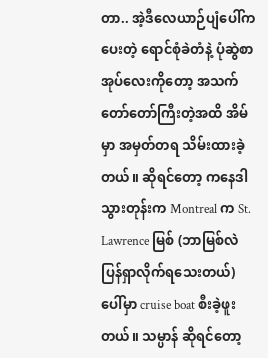တာ.. အဲ့ဒီလေယာဉ်ပျံပေါ်က ပေးတဲ့ ရောင်စုံခဲတံနဲ့ ပုံဆွဲစာအုပ်လေးကိုတော့ အသက်တော်တော်ကြီးတဲ့အထိ အိမ်မှာ အမှတ်တရ သိမ်းထားခဲ့တယ်။ ဆိုရင်တော့ ကနေဒါသွားတုန်းက Montreal က St. Lawrence မြစ် (ဘာမြစ်လဲ ပြန်ရှာလိုက်ရသေးတယ်) ပေါ်မှာ cruise boat စီးခဲ့ဖူးတယ်။ သမ္ပာန် ဆိုရင်တော့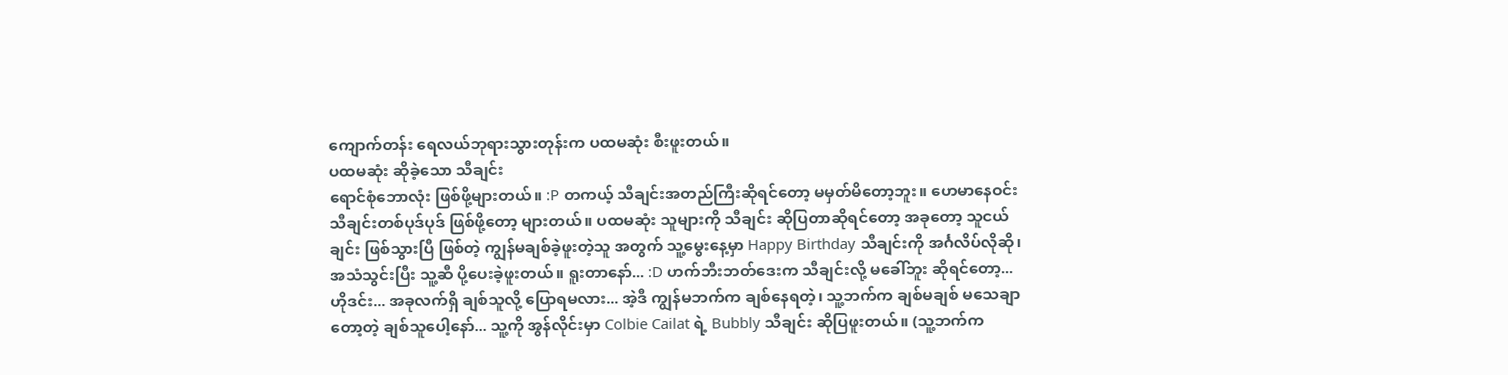ကျောက်တန်း ရေလယ်ဘုရားသွားတုန်းက ပထမဆုံး စီးဖူးတယ်။
ပထမဆုံး ဆိုခဲ့သော သီချင်း
ရောင်စုံဘောလုံး ဖြစ်ဖို့များတယ်။ :P တကယ့် သီချင်းအတည်ကြီးဆိုရင်တော့ မမှတ်မိတော့ဘူး။ ဟေမာနေဝင်း သီချင်းတစ်ပုဒ်ပုဒ် ဖြစ်ဖို့တော့ များတယ်။ ပထမဆုံး သူများကို သီချင်း ဆိုပြတာဆိုရင်တော့ အခုတော့ သူငယ်ချင်း ဖြစ်သွားပြီ ဖြစ်တဲ့ ကျွန်မချစ်ခဲ့ဖူးတဲ့သူ အတွက် သူ့မွေးနေ့မှာ Happy Birthday သီချင်းကို အင်္ဂလိပ်လိုဆို၊ အသံသွင်းပြီး သူ့ဆီ ပို့ပေးခဲ့ဖူးတယ်။ ရူးတာနော်... :D ဟက်ဘီးဘတ်ဒေးက သီချင်းလို့ မခေါ်ဘူး ဆိုရင်တော့... ဟိုဒင်း... အခုလက်ရှိ ချစ်သူလို့ ပြောရမလား... အဲ့ဒီ ကျွန်မဘက်က ချစ်နေရတဲ့၊ သူ့ဘက်က ချစ်မချစ် မသေချာတော့တဲ့ ချစ်သူပေါ့နော်... သူ့ကို အွန်လိုင်းမှာ Colbie Cailat ရဲ့ Bubbly သီချင်း ဆိုပြဖူးတယ်။ (သူ့ဘက်က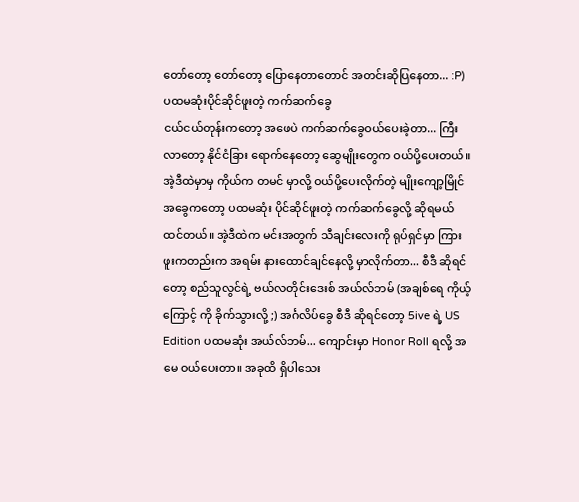တော်တော့ တော်တော့ ပြောနေတာတောင် အတင်းဆိုပြနေတာ... :P)
ပထမဆုံးပိုင်ဆိုင်ဖူးတဲ့ ကက်ဆက်ခွေ
ငယ်ငယ်တုန်းကတော့ အဖေပဲ ကက်ဆက်ခွေဝယ်ပေးခဲ့တာ... ကြီးလာတော့ နိုင်ငံခြား ရောက်နေတော့ ဆွေမျိုးတွေက ဝယ်ပို့ပေးတယ်။ အဲ့ဒီထဲမှာမှ ကိုယ်က တမင် မှာလို့ ဝယ်ပို့ပေးလိုက်တဲ့ မျိုးကျော့မြိုင် အခွေကတော့ ပထမဆုံး ပိုင်ဆိုင်ဖူးတဲ့ ကက်ဆက်ခွေလို့ ဆိုရမယ် ထင်တယ်။ အဲ့ဒီထဲက မင်းအတွက် သီချင်းလေးကို ရုပ်ရှင်မှာ ကြားဖူးကတည်းက အရမ်း နားထောင်ချင်နေလို့ မှာလိုက်တာ... စီဒီ ဆိုရင်တော့ စည်သူလွင်ရဲ့ ဗယ်လတိုင်းဒေးစ် အယ်လ်ဘမ် (အချစ်ရေ ကိုယ့်ကြောင့် ကို ခိုက်သွားလို့ ;) အင်္ဂလိပ်ခွေ စီဒီ ဆိုရင်တော့ 5ive ရဲ့ US Edition ပထမဆုံး အယ်လ်ဘမ်... ကျောင်းမှာ Honor Roll ရလို့ အမေ ဝယ်ပေးတာ။ အခုထိ ရှိပါသေး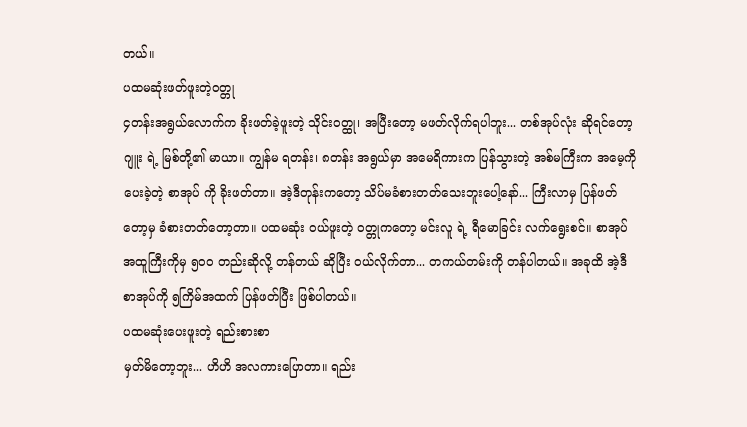တယ်။
ပထမဆုံးဖတ်ဖူးတဲ့ဝတ္တု
၄တန်းအရွယ်လောက်က ခိုးဖတ်ခဲ့ဖူးတဲ့ သိုင်းဝတ္ထု၊ အပြီးတော့ မဖတ်လိုက်ရပါဘူး... တစ်အုပ်လုံး ဆိုရင်တော့ ဂျူး ရဲ့ မြစ်တို့၏ မာယာ။ ကျွန်မ ရတန်း၊ ၈တန်း အရွယ်မှာ အမေရိကားက ပြန်သွားတဲ့ အစ်မကြီးက အမေ့ကို ပေးခဲ့တဲ့ စာအုပ် ကို ခိုးဖတ်တာ။ အဲ့ဒီတုန်းကတော့ သိပ်မခံစားတတ်သေးဘူးပေါ့နော်... ကြီးလာမှ ပြန်ဖတ်တော့မှ ခံစားတတ်တော့တာ။ ပထမဆုံး ၀ယ်ဖူးတဲ့ ၀တ္တုကတော့ မင်းလူ ရဲ့ ရီမောခြင်း လက်ရွေးစင်။ စာအုပ် အထူကြီးကိုမှ ၅၀၀ တည်းဆိုလို့ တန်တယ် ဆိုပြီး ဝယ်လိုက်တာ... တကယ်တမ်းကို တန်ပါတယ်။ အခုထိ အဲ့ဒီ စာအုပ်ကို ၅ကြိမ်အထက် ပြန်ဖတ်ပြီး ဖြစ်ပါတယ်။
ပထမဆုံးပေးဖူးတဲ့ ရည်းစားစာ
မှတ်မိတော့ဘူး... ဟိဟိ အလကားပြောတာ။ ရည်း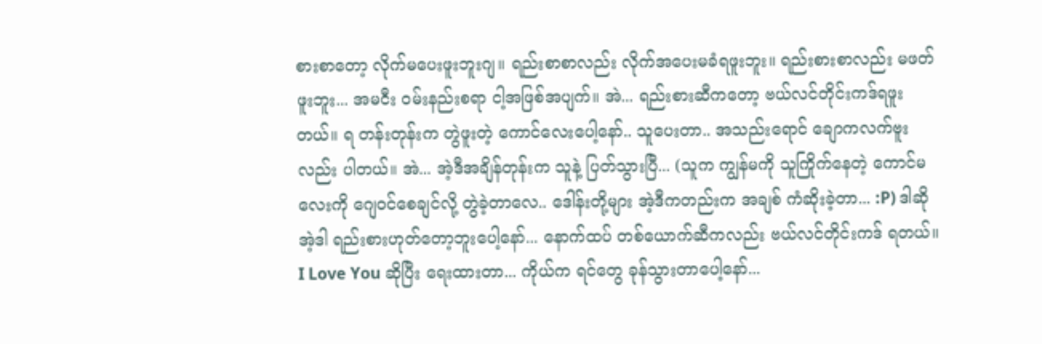စားစာတော့ လိုက်မပေးဖူးဘူးဂျ။ ရည်းစာစာလည်း လိုက်အပေးမခံရဖူးဘူး။ ရည်းစားစာလည်း မဖတ်ဖူးဘူး... အမငီး ၀မ်းနည်းစရာ ငါ့အဖြစ်အပျက်။ အဲ... ရည်းစားဆီကတော့ ဗယ်လင်တိုင်းကဒ်ရဖူးတယ်။ ရ တန်းတုန်းက တွဲဖူးတဲ့ ကောင်လေးပေါ့နော်.. သူပေးတာ.. အသည်းရောင် ချောကလက်ဗူးလည်း ပါတယ်။ အဲ... အဲ့ဒီအချိန်တုန်းက သူနဲ့ ပြတ်သွားပြီ... (သူက ကျွန်မကို သူကြိုက်နေတဲ့ ကောင်မလေးကို ဂျေဝင်စေချင်လို့ တွဲခဲ့တာလေ.. ဒေါန်းတို့များ အဲ့ဒီကတည်းက အချစ် ကံဆိုးခဲ့တာ... :P) ဒါဆို အဲ့ဒါ ရည်းစားဟုတ်တော့ဘူးပေါ့နော်... နောက်ထပ် တစ်ယောက်ဆီကလည်း ဗယ်လင်တိုင်းကဒ် ရတယ်။ I Love You ဆိုပြီး ရေးထားတာ... ကိုယ်က ရင်တွေ ခုန်သွားတာပေါ့နော်...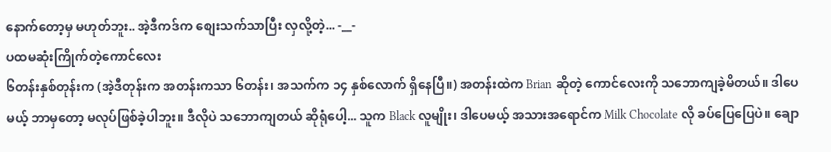နောက်တော့မှ မဟုတ်ဘူး.. အဲ့ဒီကဒ်က စျေးသက်သာပြီး လှလို့တဲ့... -__-
ပထမဆုံးကြိုက်တဲ့ကောင်လေး
၆တန်းနှစ်တုန်းက (အဲ့ဒီတုန်းက အတန်းကသာ ၆တန်း၊ အသက်က ၁၄ နှစ်လောက် ရှိနေပြီ။) အတန်းထဲက Brian ဆိုတဲ့ ကောင်လေးကို သဘောကျခဲ့မိတယ်။ ဒါပေမယ့် ဘာမှတော့ မလုပ်ဖြစ်ခဲ့ပါဘူး။ ဒီလိုပဲ သဘောကျတယ် ဆိုရုံပေါ့... သူက Black လူမျိုး၊ ဒါပေမယ့် အသားအရောင်က Milk Chocolate လို ခပ်ပြေပြေပဲ။ ချော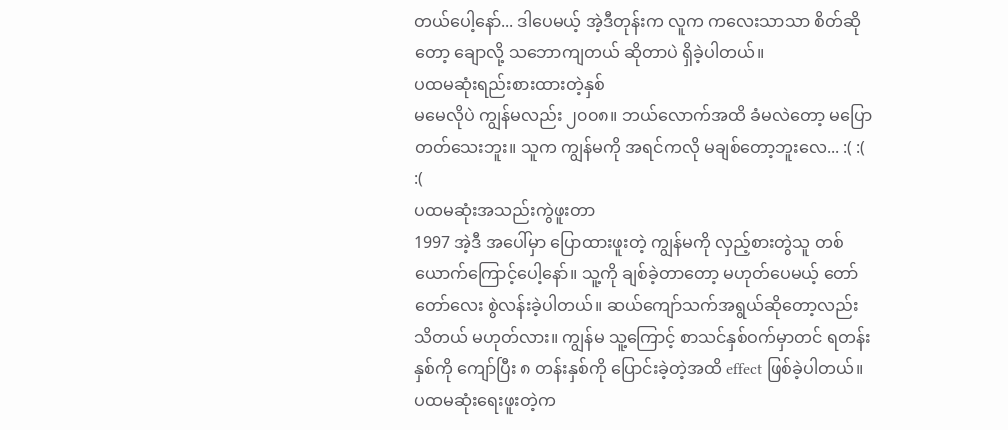တယ်ပေါ့နော်... ဒါပေမယ့် အဲ့ဒီတုန်းက လူက ကလေးသာသာ စိတ်ဆိုတော့ ချောလို့ သဘောကျတယ် ဆိုတာပဲ ရှိခဲ့ပါတယ်။
ပထမဆုံးရည်းစားထားတဲ့နှစ်
မမေလိုပဲ ကျွန်မလည်း ၂၀၀၈။ ဘယ်လောက်အထိ ခံမလဲတော့ မပြောတတ်သေးဘူး။ သူက ကျွန်မကို အရင်ကလို မချစ်တော့ဘူးလေ... :( :( :(
ပထမဆုံးအသည်းကွဲဖူးတာ
1997 အဲ့ဒီ အပေါ်မှာ ပြောထားဖူးတဲ့ ကျွန်မကို လှည့်စားတွဲသူ တစ်ယောက်ကြောင့်ပေါ့နော်။ သူ့ကို ချစ်ခဲ့တာတော့ မဟုတ်ပေမယ့် တော်တော်လေး စွဲလန်းခဲ့ပါတယ်။ ဆယ်ကျော်သက်အရွယ်ဆိုတော့လည်း သိတယ် မဟုတ်လား။ ကျွန်မ သူ့ကြောင့် စာသင်နှစ်ဝက်မှာတင် ရတန်းနှစ်ကို ကျော်ပြီး ၈ တန်းနှစ်ကို ပြောင်းခဲ့တဲ့အထိ effect ဖြစ်ခဲ့ပါတယ်။
ပထမဆုံးရေးဖူးတဲ့က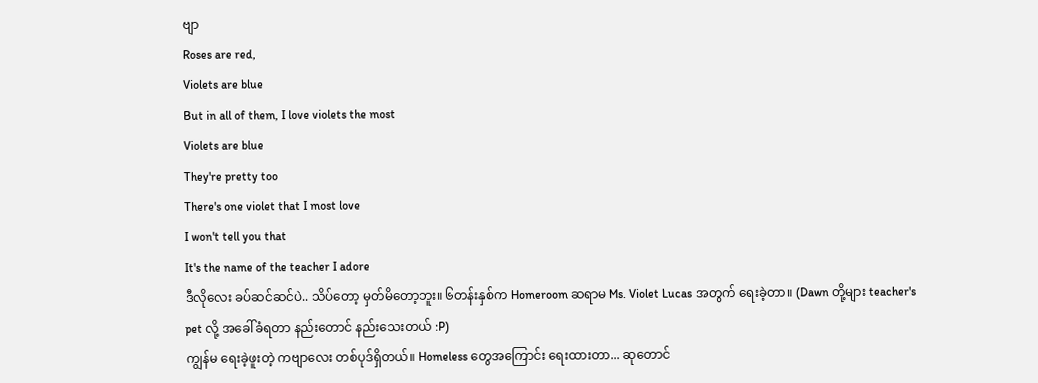ဗျာ
Roses are red,
Violets are blue
But in all of them, I love violets the most
Violets are blue
They're pretty too
There's one violet that I most love
I won't tell you that
It's the name of the teacher I adore
ဒီလိုလေး ခပ်ဆင်ဆင်ပဲ.. သိပ်တော့ မှတ်မိတော့ဘူး။ ၆တန်းနှစ်က Homeroom ဆရာမ Ms. Violet Lucas အတွက် ရေးခဲ့တာ။ (Dawn တို့များ teacher's pet လို့ အခေါ်ခံရတာ နည်းတောင် နည်းသေးတယ် :P)
ကျွန်မ ရေးခဲ့ဖူးတဲ့ ကဗျာလေး တစ်ပုဒ်ရှိတယ်။ Homeless တွေအကြောင်း ရေးထားတာ... ဆုတောင်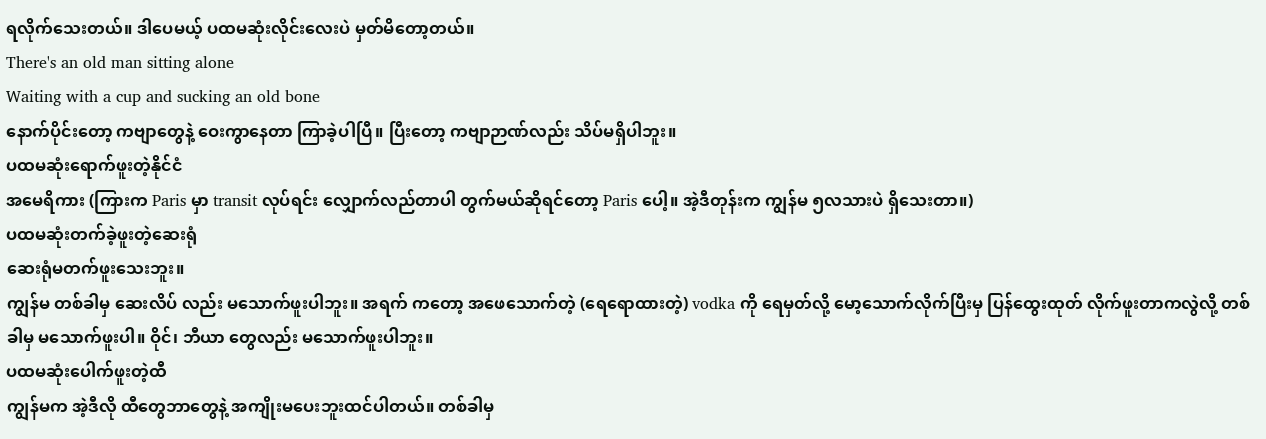ရလိုက်သေးတယ်။ ဒါပေမယ့် ပထမဆုံးလိုင်းလေးပဲ မှတ်မိတော့တယ်။
There's an old man sitting alone
Waiting with a cup and sucking an old bone
နောက်ပိုင်းတော့ ကဗျာတွေနဲ့ ဝေးကွာနေတာ ကြာခဲ့ပါပြီ။ ပြီးတော့ ကဗျာဉာဏ်လည်း သိပ်မရှိပါဘူး။
ပထမဆုံးရောက်ဖူးတဲ့နိုင်ငံ
အမေရိကား (ကြားက Paris မှာ transit လုပ်ရင်း လျှောက်လည်တာပါ တွက်မယ်ဆိုရင်တော့ Paris ပေါ့။ အဲ့ဒီတုန်းက ကျွန်မ ၅လသားပဲ ရှိသေးတာ။)
ပထမဆုံးတက်ခဲ့ဖူးတဲ့ဆေးရုံ
ဆေးရုံမတက်ဖူးသေးဘူး။
ကျွန်မ တစ်ခါမှ ဆေးလိပ် လည်း မသောက်ဖူးပါဘူး။ အရက် ကတော့ အဖေသောက်တဲ့ (ရေရောထားတဲ့) vodka ကို ရေမှတ်လို့ မော့သောက်လိုက်ပြီးမှ ပြန်ထွေးထုတ် လိုက်ဖူးတာကလွဲလို့ တစ်ခါမှ မသောက်ဖူးပါ။ ဝိုင်၊ ဘီယာ တွေလည်း မသောက်ဖူးပါဘူး။
ပထမဆုံးပေါက်ဖူးတဲ့ထီ
ကျွန်မက အဲ့ဒီလို ထီတွေဘာတွေနဲ့ အကျိုးမပေးဘူးထင်ပါတယ်။ တစ်ခါမှ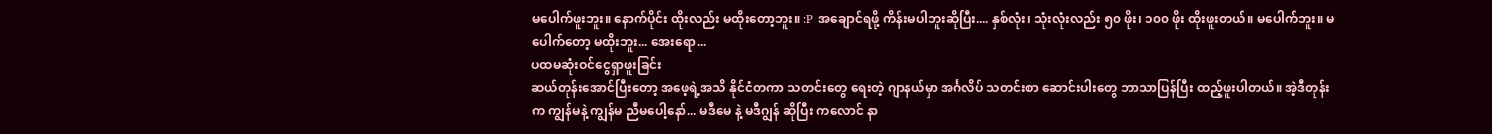မပေါက်ဖူးဘူး။ နောက်ပိုင်း ထိုးလည်း မထိုးတော့ဘူး။ :P အချောင်ရဖို့ ကိန်းမပါဘူးဆိုပြီး.... နှစ်လုံး၊ သုံးလုံးလည်း ၅၀ ဖိုး၊ ၁၀၀ ဖိုး ထိုးဖူးတယ်။ မပေါက်ဘူး။ မပေါက်တော့ မထိုးဘူး... အေးရော...
ပထမဆုံးဝင်ငွေရှာဖူးခြင်း
ဆယ်တုန်းအောင်ပြီးတော့ အဖေ့ရဲ့အသိ နိုင်ငံတကာ သတင်းတွေ ရေးတဲ့ ဂျာနယ်မှာ အင်္ဂလိပ် သတင်းစာ ဆောင်းပါးတွေ ဘာသာပြန်ပြီး ထည့်ဖူးပါတယ်။ အဲ့ဒီတုန်းက ကျွန်မနဲ့ ကျွန်မ ညီမပေါ့နော်... မဒီမေ နဲ့ မဒီဂျွန် ဆိုပြီး ကလောင် နာ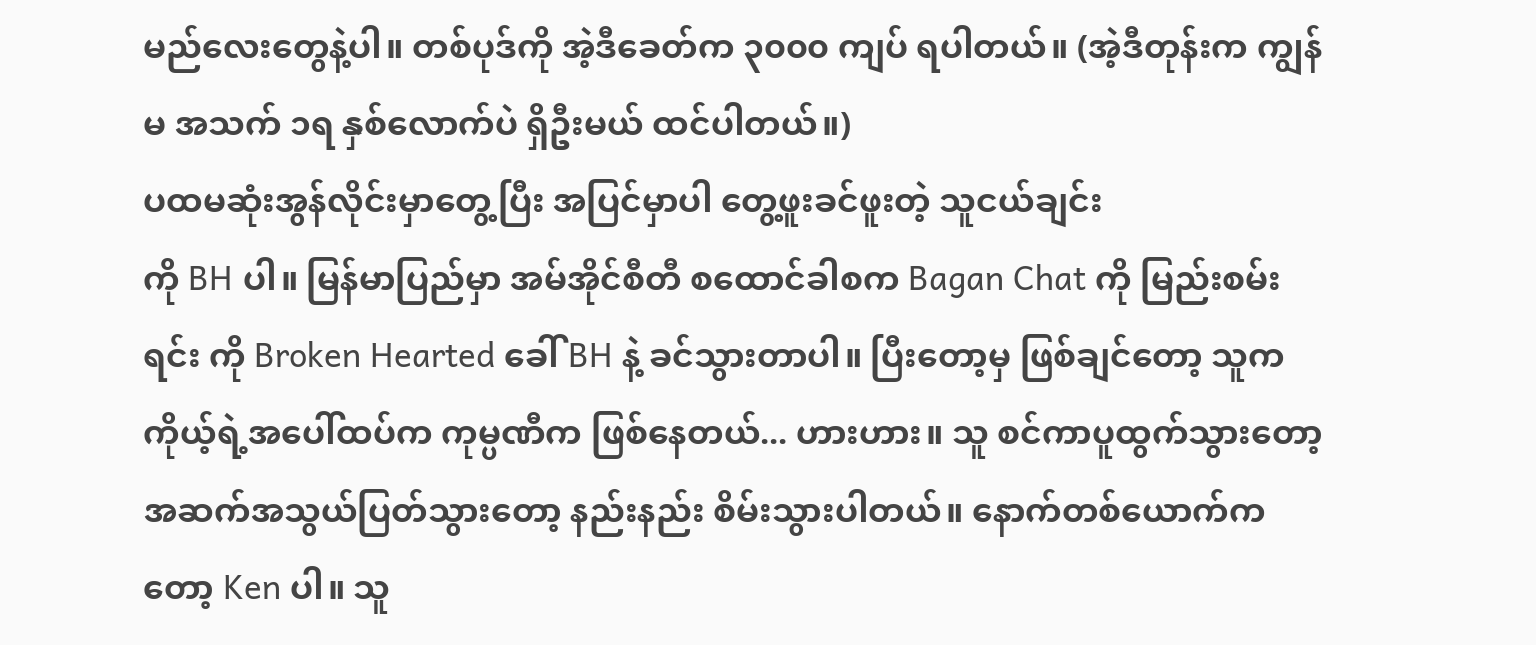မည်လေးတွေနဲ့ပါ။ တစ်ပုဒ်ကို အဲ့ဒီခေတ်က ၃၀၀၀ ကျပ် ရပါတယ်။ (အဲ့ဒီတုန်းက ကျွန်မ အသက် ၁ရ နှစ်လောက်ပဲ ရှိဦးမယ် ထင်ပါတယ်။)
ပထမဆုံးအွန်လိုင်းမှာတွေ့ပြီး အပြင်မှာပါ တွေ့ဖူးခင်ဖူးတဲ့ သူငယ်ချင်း
ကို BH ပါ။ မြန်မာပြည်မှာ အမ်အိုင်စီတီ စထောင်ခါစက Bagan Chat ကို မြည်းစမ်းရင်း ကို Broken Hearted ခေါ် BH နဲ့ ခင်သွားတာပါ။ ပြီးတော့မှ ဖြစ်ချင်တော့ သူက ကိုယ့်ရဲ့အပေါ်ထပ်က ကုမ္ပဏီက ဖြစ်နေတယ်... ဟားဟား။ သူ စင်ကာပူထွက်သွားတော့ အဆက်အသွယ်ပြတ်သွားတော့ နည်းနည်း စိမ်းသွားပါတယ်။ နောက်တစ်ယောက်ကတော့ Ken ပါ။ သူ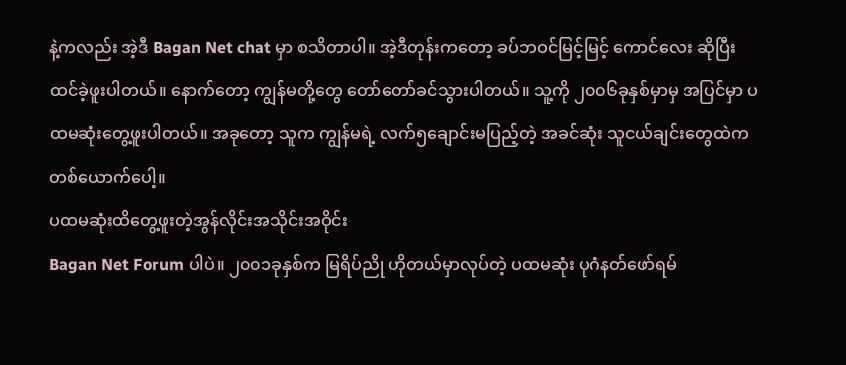နဲ့ကလည်း အဲ့ဒီ Bagan Net chat မှာ စသိတာပါ။ အဲ့ဒီတုန်းကတော့ ခပ်ဘဝင်မြင့်မြင့် ကောင်လေး ဆိုပြီး ထင်ခဲ့ဖူးပါတယ်။ နောက်တော့ ကျွန်မတို့တွေ တော်တော်ခင်သွားပါတယ်။ သူ့ကို ၂၀၀၆ခုနှစ်မှာမှ အပြင်မှာ ပထမဆုံးတွေ့ဖူးပါတယ်။ အခုတော့ သူက ကျွန်မရဲ့ လက်၅ချောင်းမပြည့်တဲ့ အခင်ဆုံး သူငယ်ချင်းတွေထဲက တစ်ယောက်ပေါ့။
ပထမဆုံးထိတွေ့ဖူးတဲ့အွန်လိုင်းအသိုင်းအဝိုင်း
Bagan Net Forum ပါပဲ။ ၂၀၀၁ခုနှစ်က မြရိပ်ညို ဟိုတယ်မှာလုပ်တဲ့ ပထမဆုံး ပုဂံနတ်ဖော်ရမ်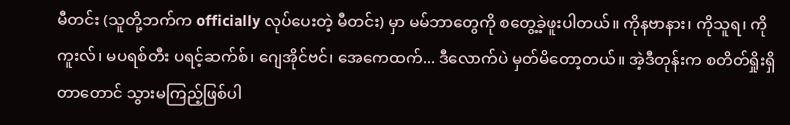မီတင်း (သူတို့ဘက်က officially လုပ်ပေးတဲ့ မီတင်း) မှာ မမ်ဘာတွေကို စတွေ့ခဲ့ဖူးပါတယ်။ ကိုနဗာနား၊ ကိုသူရ၊ ကို ကူးလ်၊ မပရစ်တီး ပရင့်ဆက်စ်၊ ဂျေအိုင်ဗင်၊ အေကေထက်... ဒီလောက်ပဲ မှတ်မိတော့တယ်။ အဲ့ဒီတုန်းက စတိတ်ရှိုးရှိတာတောင် သွားမကြည့်ဖြစ်ပါ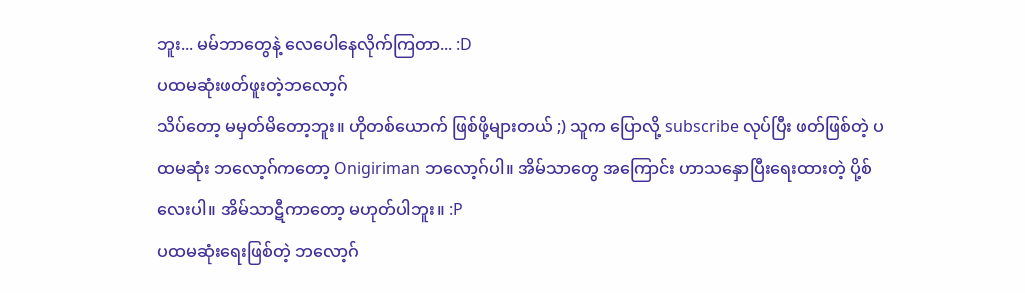ဘူး... မမ်ဘာတွေနဲ့ လေပေါနေလိုက်ကြတာ... :D
ပထမဆုံးဖတ်ဖူးတဲ့ဘလော့ဂ်
သိပ်တော့ မမှတ်မိတော့ဘူး။ ဟိုတစ်ယောက် ဖြစ်ဖို့များတယ် ;) သူက ပြောလို့ subscribe လုပ်ပြီး ဖတ်ဖြစ်တဲ့ ပထမဆုံး ဘလော့ဂ်ကတော့ Onigiriman ဘလော့ဂ်ပါ။ အိမ်သာတွေ အကြောင်း ဟာသနှောပြီးရေးထားတဲ့ ပို့စ်လေးပါ။ အိမ်သာဋီကာတော့ မဟုတ်ပါဘူး။ :P
ပထမဆုံးရေးဖြစ်တဲ့ ဘလော့ဂ်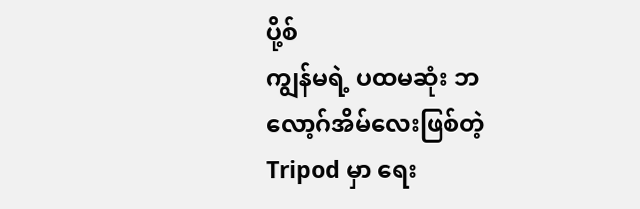ပို့စ်
ကျွန်မရဲ့ ပထမဆုံး ဘလော့ဂ်အိမ်လေးဖြစ်တဲ့ Tripod မှာ ရေး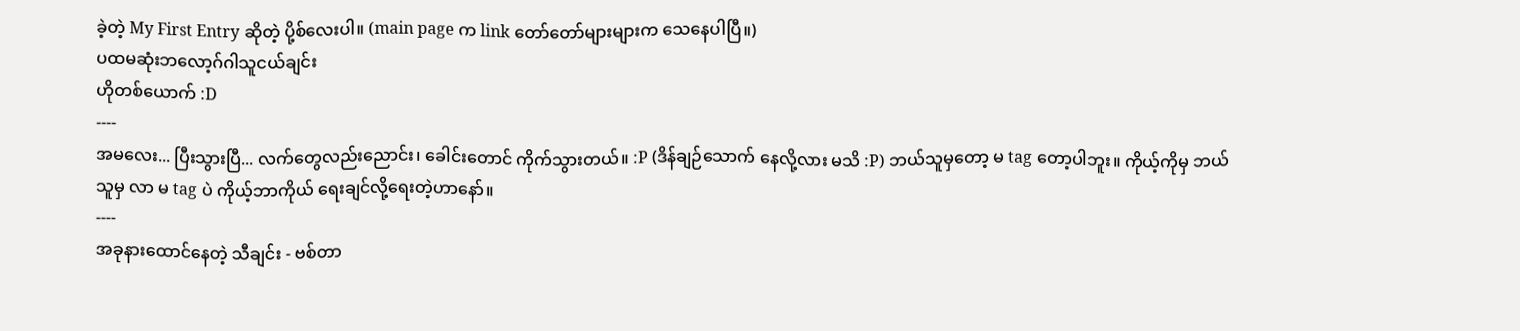ခဲ့တဲ့ My First Entry ဆိုတဲ့ ပို့စ်လေးပါ။ (main page က link တော်တော်များများက သေနေပါပြီ။)
ပထမဆုံးဘလော့ဂ်ဂါသူငယ်ချင်း
ဟိုတစ်ယောက် :D
----
အမလေး... ပြီးသွားပြီ... လက်တွေလည်းညောင်း၊ ခေါင်းတောင် ကိုက်သွားတယ်။ :P (ဒိန်ချဉ်သောက် နေလို့လား မသိ :P) ဘယ်သူမှတော့ မ tag တော့ပါဘူး။ ကိုယ့်ကိုမှ ဘယ်သူမှ လာ မ tag ပဲ ကိုယ့်ဘာကိုယ် ရေးချင်လို့ရေးတဲ့ဟာနော်။
----
အခုနားထောင်နေတဲ့ သီချင်း - ဗစ်တာ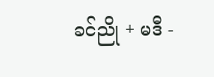ခင်ညို + မဒီ -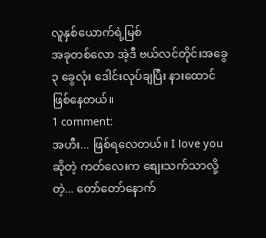လူနှစ်ယောက်ရဲ့မြစ်
အခုတစ်လော အဲ့ဒီ ဗယ်လင်တိုင်းအခွေ ၃ ခွေလုံး ဒေါင်းလုပ်ချပြီး နားထောင်ဖြစ်နေတယ်။
1 comment:
အဟီး... ဖြစ်ရလေတယ်။ I love you ဆိုတဲ့ ကတ်လေးက စျေးသက်သာလို့တဲ့... တော်တော်နောက်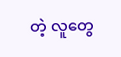တဲ့ လူတွေ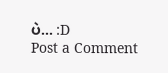ပဲ... :D
Post a Comment